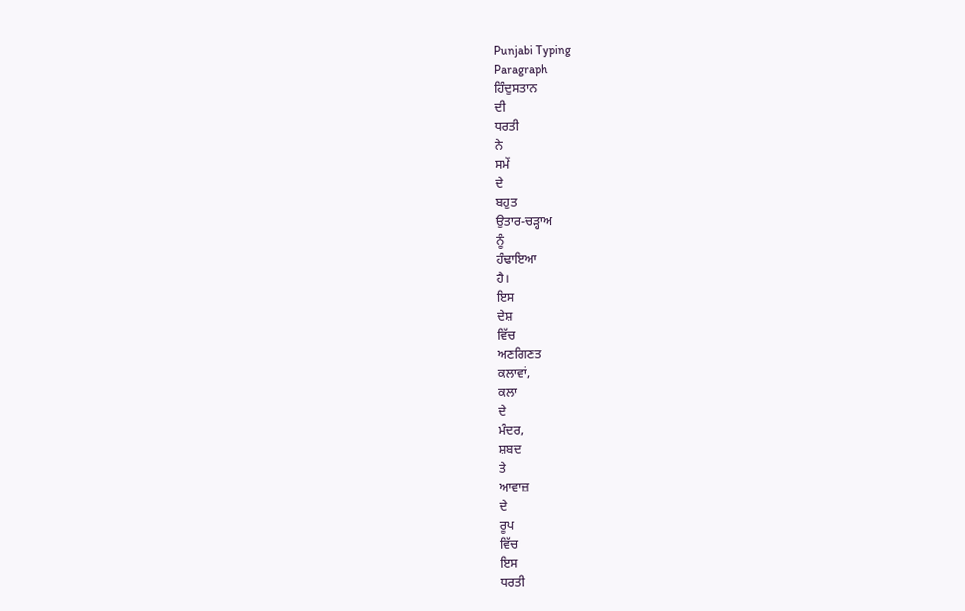Punjabi Typing
Paragraph
ਹਿੰਦੁਸਤਾਨ
ਦੀ
ਧਰਤੀ
ਨੇ
ਸਮੇਂ
ਦੇ
ਬਹੁਤ
ਉਤਾਰ-ਚਡ਼੍ਹਾਅ
ਨੂੰ
ਹੰਢਾਇਆ
ਹੈ।
ਇਸ
ਦੇਸ਼
ਵਿੱਚ
ਅਣਗਿਣਤ
ਕਲਾਵਾਂ,
ਕਲਾ
ਦੇ
ਮੰਦਰ,
ਸ਼ਬਦ
ਤੇ
ਆਵਾਜ਼
ਦੇ
ਰੂਪ
ਵਿੱਚ
ਇਸ
ਧਰਤੀ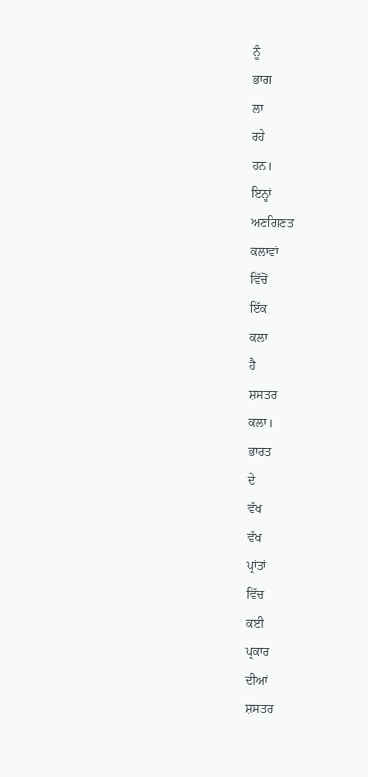ਨੂੰ
ਭਾਗ
ਲਾ
ਰਹੇ
ਹਨ।
ਇਨ੍ਹਾਂ
ਅਣਗਿਣਤ
ਕਲਾਵਾਂ
ਵਿੱਚੋਂ
ਇੱਕ
ਕਲਾ
ਹੈ
ਸ਼ਸਤਰ
ਕਲਾ।
ਭਾਰਤ
ਦੇ
ਵੱਖ
ਵੱਖ
ਪ੍ਰਾਂਤਾਂ
ਵਿੱਚ
ਕਈ
ਪ੍ਰਕਾਰ
ਦੀਆਂ
ਸ਼ਸਤਰ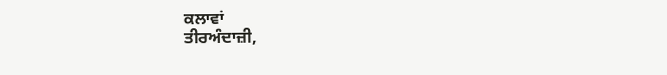ਕਲਾਵਾਂ
ਤੀਰਅੰਦਾਜ਼ੀ,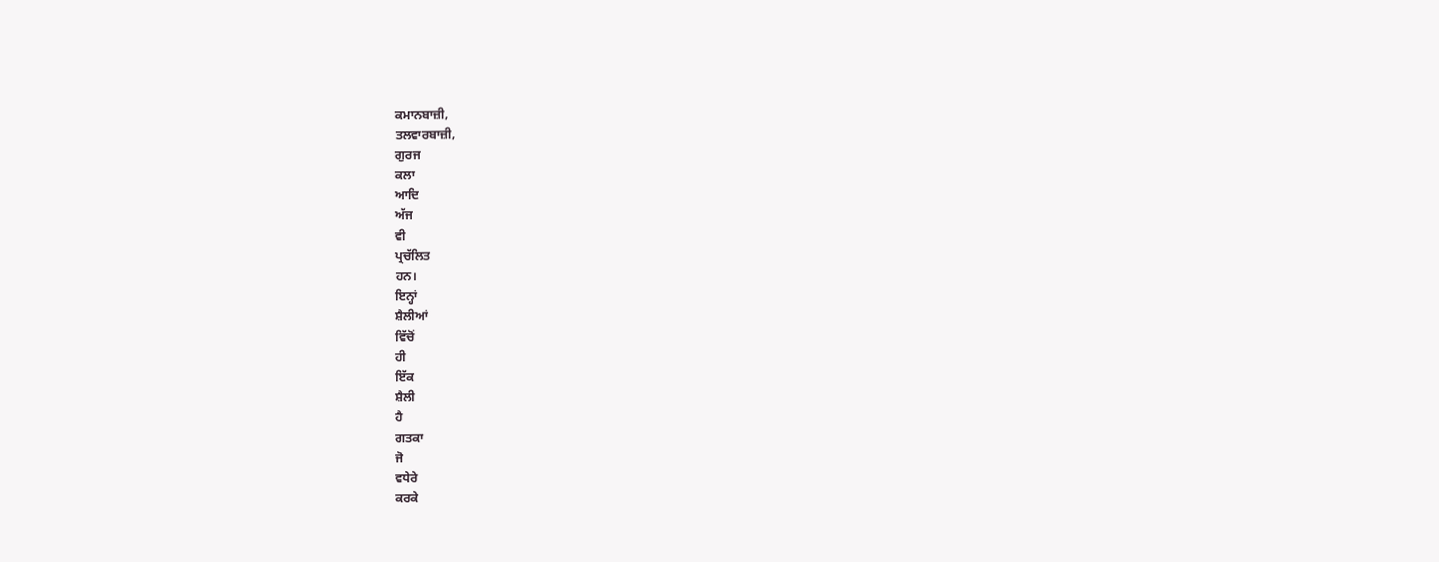ਕਮਾਨਬਾਜ਼ੀ,
ਤਲਵਾਰਬਾਜ਼ੀ,
ਗੁਰਜ
ਕਲਾ
ਆਦਿ
ਅੱਜ
ਵੀ
ਪ੍ਰਚੱਲਿਤ
ਹਨ।
ਇਨ੍ਹਾਂ
ਸ਼ੈਲੀਆਂ
ਵਿੱਚੋਂ
ਹੀ
ਇੱਕ
ਸ਼ੈਲੀ
ਹੈ
ਗਤਕਾ
ਜੋ
ਵਧੇਰੇ
ਕਰਕੇ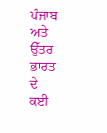ਪੰਜਾਬ
ਅਤੇ
ਉੱਤਰ
ਭਾਰਤ
ਦੇ
ਕਈ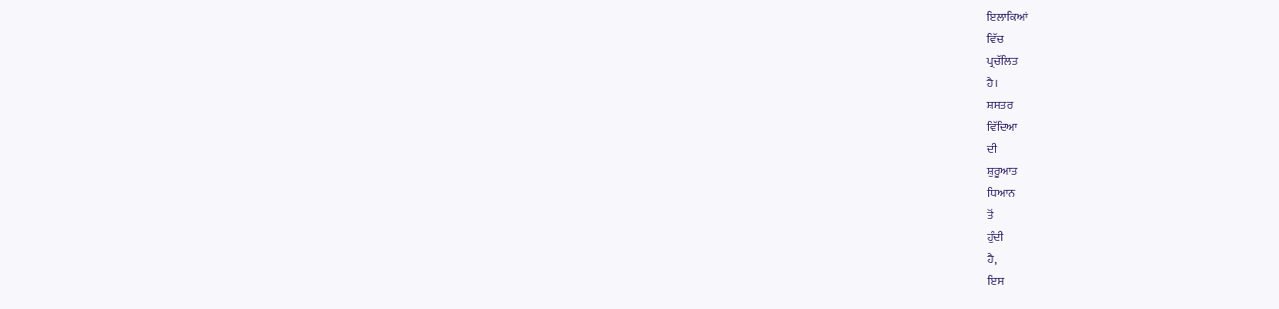ਇਲਾਕਿਆਂ
ਵਿੱਚ
ਪ੍ਰਚੱਲਿਤ
ਹੈ।
ਸ਼ਸਤਰ
ਵਿੱਦਿਆ
ਦੀ
ਸ਼ੁਰੂਆਤ
ਧਿਆਨ
ਤੋਂ
ਹੁੰਦੀ
ਹੈ,
ਇਸ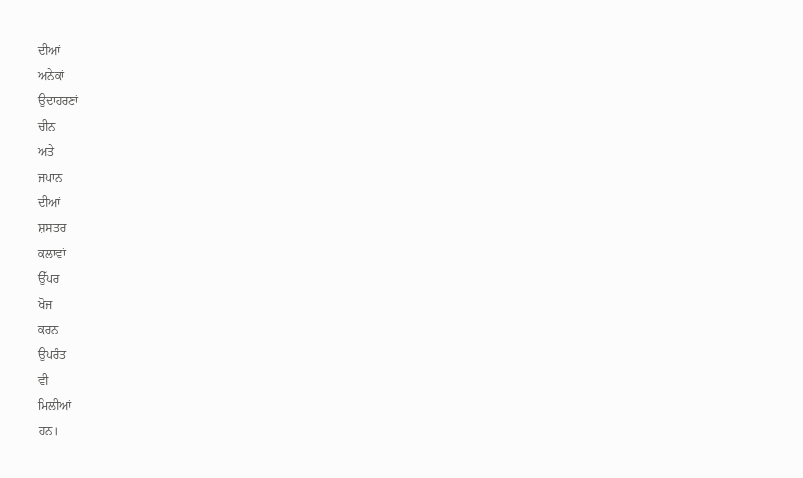ਦੀਆਂ
ਅਨੇਕਾਂ
ਉਦਾਹਰਣਾਂ
ਚੀਨ
ਅਤੇ
ਜਪਾਨ
ਦੀਆਂ
ਸ਼ਸਤਰ
ਕਲਾਵਾਂ
ਉੱਪਰ
ਖੋਜ
ਕਰਨ
ਉਪਰੰਤ
ਵੀ
ਮਿਲੀਆਂ
ਹਨ।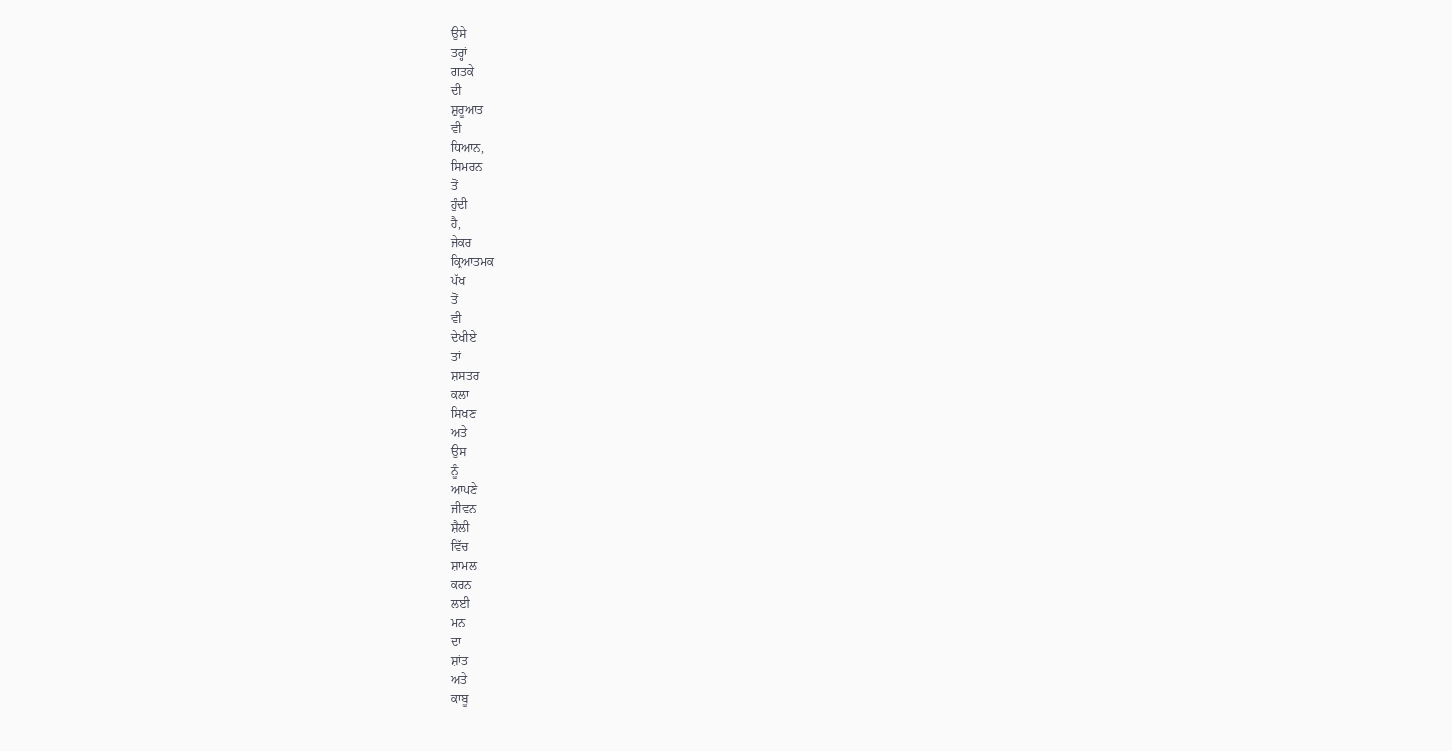ਉਸੇ
ਤਰ੍ਹਾਂ
ਗਤਕੇ
ਦੀ
ਸ਼ੁਰੂਆਤ
ਵੀ
ਧਿਆਨ,
ਸਿਮਰਨ
ਤੋਂ
ਹੁੰਦੀ
ਹੈ,
ਜੇਕਰ
ਕ੍ਰਿਆਤਮਕ
ਪੱਖ
ਤੋਂ
ਵੀ
ਦੇਖੀਏ
ਤਾਂ
ਸ਼ਸਤਰ
ਕਲਾ
ਸਿਖਣ
ਅਤੇ
ਉਸ
ਨੂੰ
ਆਪਣੇ
ਜੀਵਨ
ਸ਼ੈਲੀ
ਵਿੱਚ
ਸ਼ਾਮਲ
ਕਰਨ
ਲਈ
ਮਨ
ਦਾ
ਸ਼ਾਂਤ
ਅਤੇ
ਕਾਬੂ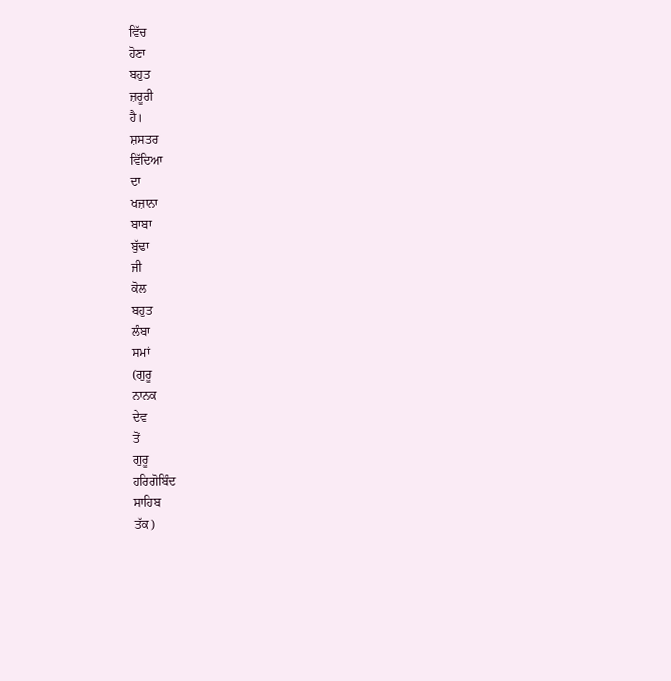ਵਿੱਚ
ਹੋਣਾ
ਬਹੁਤ
ਜ਼ਰੂਰੀ
ਹੈ।
ਸ਼ਸਤਰ
ਵਿੱਦਿਆ
ਦਾ
ਖਜ਼ਾਨਾ
ਬਾਬਾ
ਬੁੱਢਾ
ਜੀ
ਕੋਲ
ਬਹੁਤ
ਲੰਬਾ
ਸਮਾਂ
(ਗੁਰੂ
ਨਾਨਕ
ਦੇਵ
ਤੋਂ
ਗੁਰੂ
ਹਰਿਗੋਬਿੰਦ
ਸਾਹਿਬ
ਤੱਕ)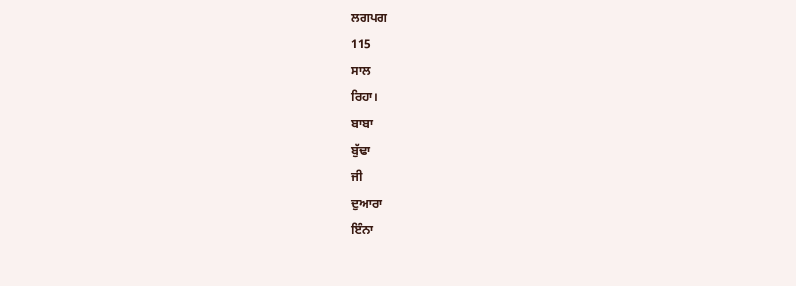ਲਗਪਗ
115
ਸਾਲ
ਰਿਹਾ।
ਬਾਬਾ
ਬੁੱਢਾ
ਜੀ
ਦੁਆਰਾ
ਇੰਨਾ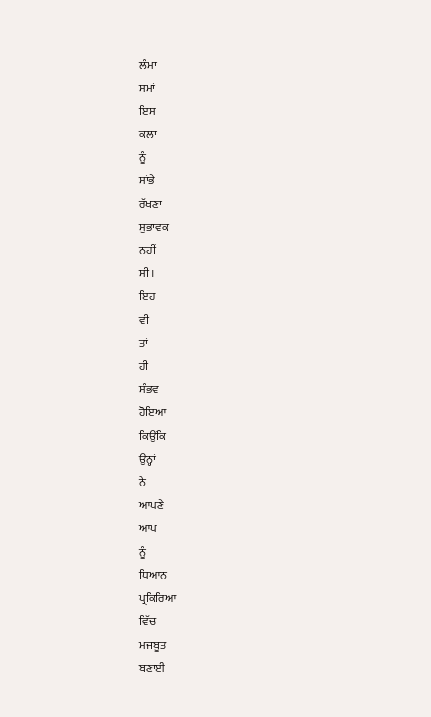ਲੰਮਾ
ਸਮਾਂ
ਇਸ
ਕਲਾ
ਨੂੰ
ਸਾਂਭੇ
ਰੱਖਣਾ
ਸੁਭਾਵਕ
ਨਹੀਂ
ਸੀ।
ਇਹ
ਵੀ
ਤਾਂ
ਹੀ
ਸੰਭਵ
ਹੋਇਆ
ਕਿਉਂਕਿ
ਉਨ੍ਹਾਂ
ਨੇ
ਆਪਣੇ
ਆਪ
ਨੂੰ
ਧਿਆਨ
ਪ੍ਰਕਿਰਿਆ
ਵਿੱਚ
ਮਜਬੂਤ
ਬਣਾਈ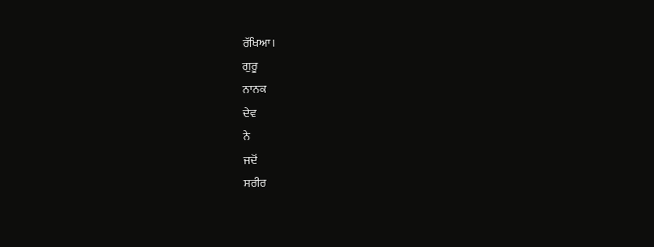ਰੱਖਿਆ।
ਗੁਰੂ
ਨਾਨਕ
ਦੇਵ
ਨੇ
ਜਦੋਂ
ਸਰੀਰ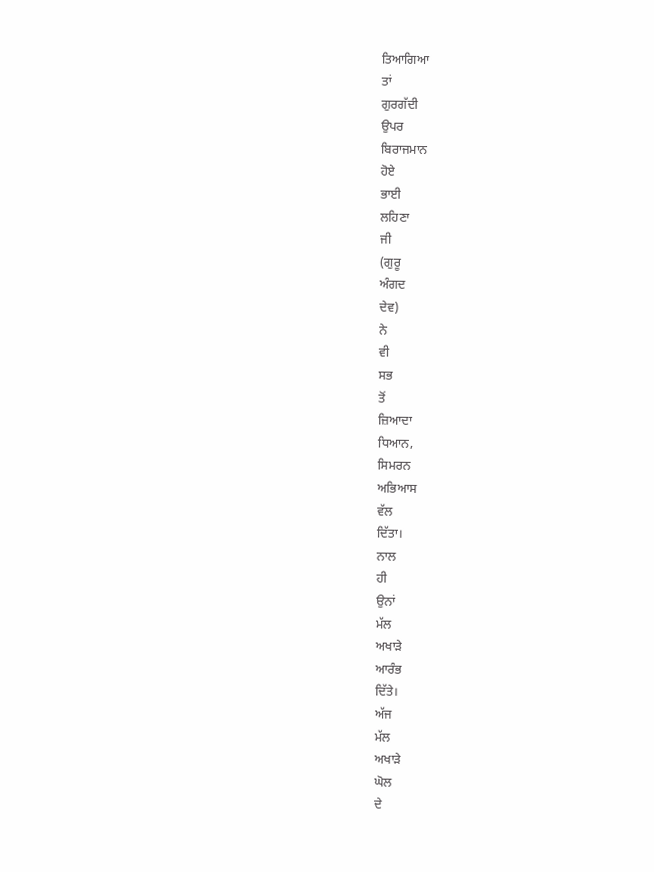ਤਿਆਗਿਆ
ਤਾਂ
ਗੁਰਗੱਦੀ
ਉਪਰ
ਬਿਰਾਜਮਾਨ
ਹੋਏ
ਭਾਈ
ਲਹਿਣਾ
ਜੀ
(ਗੁਰੂ
ਅੰਗਦ
ਦੇਵ)
ਨੇ
ਵੀ
ਸਭ
ਤੋਂ
ਜ਼ਿਆਦਾ
ਧਿਆਨ,
ਸਿਮਰਨ
ਅਭਿਆਸ
ਵੱਲ
ਦਿੱਤਾ।
ਨਾਲ
ਹੀ
ਉਨਾਂ
ਮੱਲ
ਅਖਾੜੇ
ਆਰੰਭ
ਦਿੱਤੇ।
ਅੱਜ
ਮੱਲ
ਅਖਾੜੇ
ਘੋਲ
ਦੇ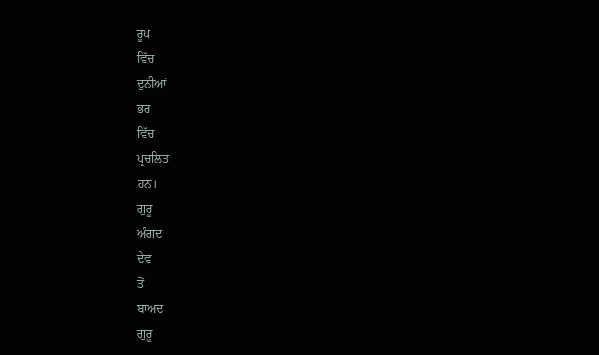ਰੂਪ
ਵਿੱਚ
ਦੁਨੀਆਂ
ਭਰ
ਵਿੱਚ
ਪ੍ਰਚਲਿਤ
ਹਨ।
ਗੁਰੂ
ਅੰਗਦ
ਦੇਵ
ਤੋਂ
ਬਾਅਦ
ਗੁਰੂ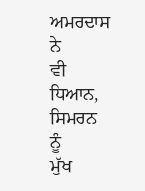ਅਮਰਦਾਸ
ਨੇ
ਵੀ
ਧਿਆਨ,
ਸਿਮਰਨ
ਨੂੰ
ਮੁੱਖ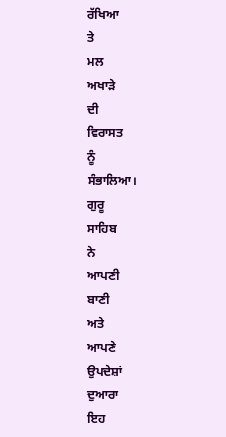ਰੱਖਿਆ
ਤੇ
ਮਲ
ਅਖਾੜੇ
ਦੀ
ਵਿਰਾਸਤ
ਨੂੰ
ਸੰਭਾਲਿਆ।
ਗੁਰੂ
ਸਾਹਿਬ
ਨੇ
ਆਪਣੀ
ਬਾਣੀ
ਅਤੇ
ਆਪਣੇ
ਉਪਦੇਸ਼ਾਂ
ਦੁਆਰਾ
ਇਹ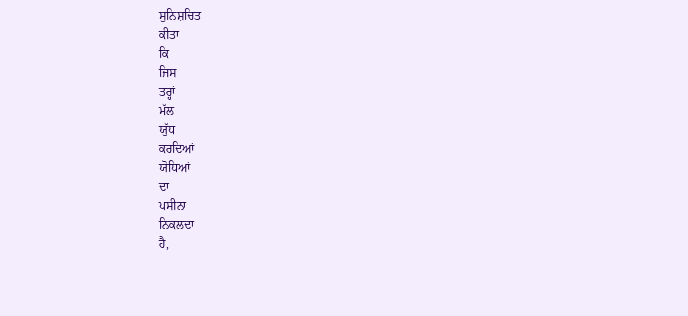ਸੁਨਿਸ਼ਚਿਤ
ਕੀਤਾ
ਕਿ
ਜਿਸ
ਤਰ੍ਹਾਂ
ਮੱਲ
ਯੁੱਧ
ਕਰਦਿਆਂ
ਯੋਧਿਆਂ
ਦਾ
ਪਸੀਨਾ
ਨਿਕਲਦਾ
ਹੈ,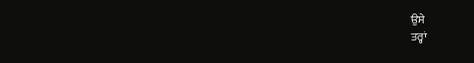ਉਸੇ
ਤਰ੍ਹਾਂ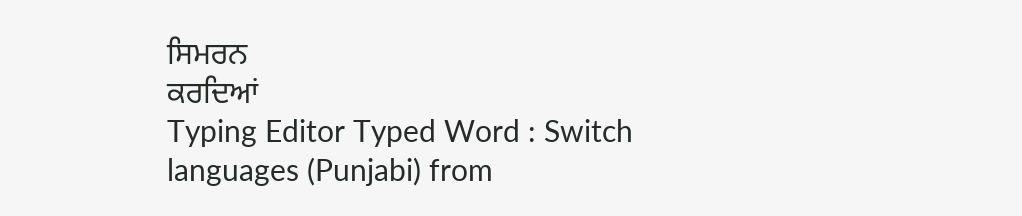ਸਿਮਰਨ
ਕਰਦਿਆਂ
Typing Editor Typed Word : Switch languages (Punjabi) from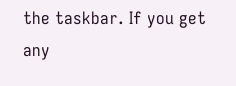the taskbar. If you get any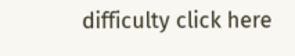difficulty click here